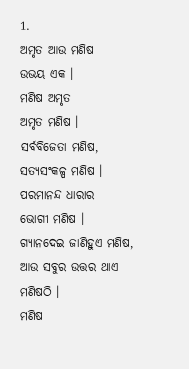1.
ଅମୃତ ଆଉ ମଣିଷ
ଉଭୟ ଏକ ।
ମଣିଷ ଅମୃତ
ଅମୃତ ମଣିଷ ।
ସର୍ବବିଜେତା ମଣିଷ,
ସତ୍ୟସଂକଳ୍ପ ମଣିଷ ।
ପରମାନନ୍ଦ ଧାରାର
ଭୋଗୀ ମଣିଷ ।
ଗ୍ୟାନଦେଇ ଜାଣିହୁଏ ମଣିଷ,
ଆଉ ସବୁର ଉତ୍ତର ଥାଏ ମଣିଷଠି ।
ମଣିଷ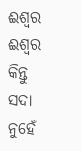ଈଶ୍ଵର
ଈଶ୍ଵର କିନ୍ତୁ ସଦା ନୁହେଁ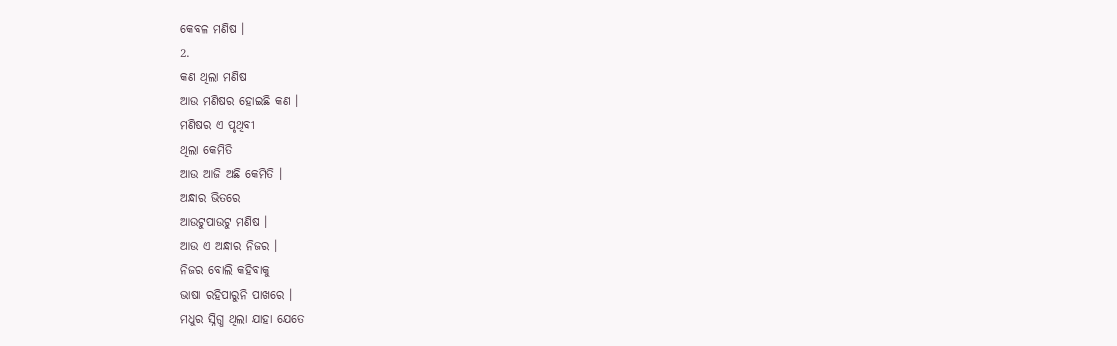କେବଳ ମଣିଷ ।
2.
କଣ ଥିଲା ମଣିଷ
ଆଉ ମଣିଷର ହୋଇଛି କଣ ।
ମଣିଷର ଏ ପୃଥିବୀ
ଥିଲା କେମିତି
ଆଉ ଆଜି ଅଛି କେମିତି ।
ଅନ୍ଧାର ଭିତରେ
ଆଉଟୁପାଉଟୁ ମଣିଷ ।
ଆଉ ଏ ଅନ୍ଧାର ନିଜର ।
ନିଜର ବୋଲି କହିବାକୁ
ଭାଷା ରହିପାରୁନି ପାଖରେ ।
ମଧୁର ସ୍ନିଗ୍ଧ ଥିଲା ଯାହା ଯେତେ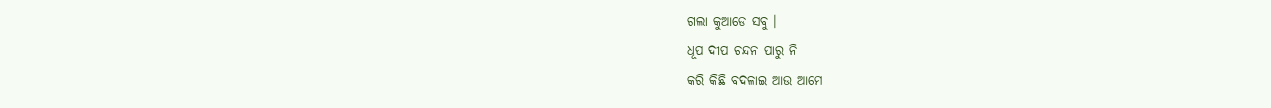ଗଲା କୁଆଡେ ସବୁ ।
ଧୂପ ଦୀପ ଚନ୍ଦନ ପାରୁ ନି
କରି କିଛି ବଦଳାଇ ଆଉ ଆମେ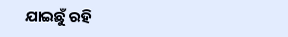ଯାଇଛୁଁ ରହି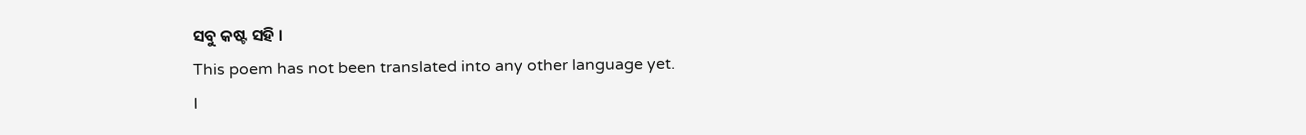ସବୁ କଷ୍ଟ ସହି ।
This poem has not been translated into any other language yet.
I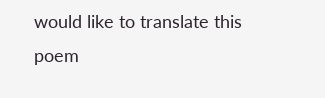would like to translate this poem